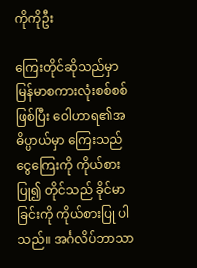ကိုကိုဦး

ကြေးတိုင်ဆိုသည်မှာ မြန်မာစကားလုံးစစ်စစ်ဖြစ်ပြီး ဝေါဟာရ၏အဓိပ္ပာယ်မှာ ကြေးသည် ငွေကြေးကို ကိုယ်စားပြု၍ တိုင်သည် ခိုင်မာခြင်းကို ကိုယ်စားပြု ပါသည်။ အင်္ဂလိပ်ဘာသာ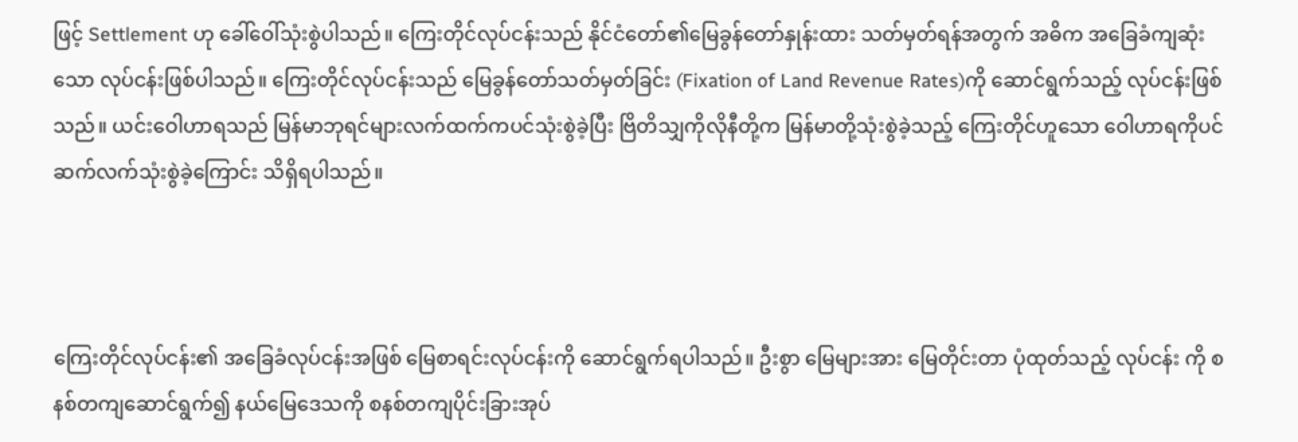ဖြင့် Settlement ဟု ခေါ်ဝေါ်သုံးစွဲပါသည်။ ကြေးတိုင်လုပ်ငန်းသည် နိုင်ငံတော်၏မြေခွန်တော်နှုန်းထား သတ်မှတ်ရန်အတွက် အဓိက အခြေခံကျဆုံးသော လုပ်ငန်းဖြစ်ပါသည်။ ကြေးတိုင်လုပ်ငန်းသည် မြေခွန်တော်သတ်မှတ်ခြင်း (Fixation of Land Revenue Rates)ကို ဆောင်ရွက်သည့် လုပ်ငန်းဖြစ်သည်။ ယင်းဝေါဟာရသည် မြန်မာဘုရင်များလက်ထက်ကပင်သုံးစွဲခဲ့ပြီး ဗြိတိသျှကိုလိုနီတို့က မြန်မာတို့သုံးစွဲခဲ့သည့် ကြေးတိုင်ဟူသော ဝေါဟာရကိုပင် ဆက်လက်သုံးစွဲခဲ့ကြောင်း သိရှိရပါသည်။



ကြေးတိုင်လုပ်ငန်း၏ အခြေခံလုပ်ငန်းအဖြစ် မြေစာရင်းလုပ်ငန်းကို ဆောင်ရွက်ရပါသည်။ ဦးစွာ မြေများအား မြေတိုင်းတာ ပုံထုတ်သည့် လုပ်ငန်း ကို စနစ်တကျဆောင်ရွက်၍ နယ်မြေဒေသကို စနစ်တကျပိုင်းခြားအုပ်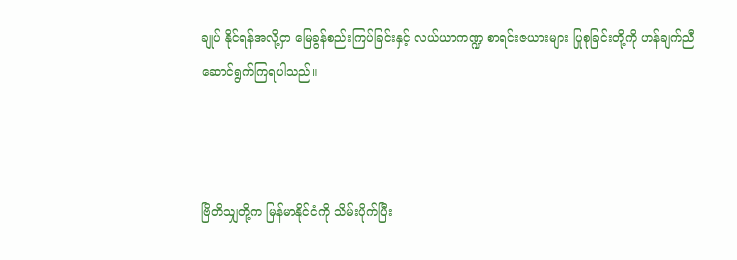ချုပ် နိုင်ရန်အလို့ငှာ မြေခွန်စည်းကြပ်ခြင်းနှင့် လယ်ယာကဏ္ဍ စာရင်းဇယားများ ပြုစုခြင်းတို့ကို ဟန်ချက်ညီဆောင်ရွက်ကြရပါသည်။



ဗြိတိသျှတို့က မြန်မာနိုင်ငံကို သိမ်းပိုက်ပြီး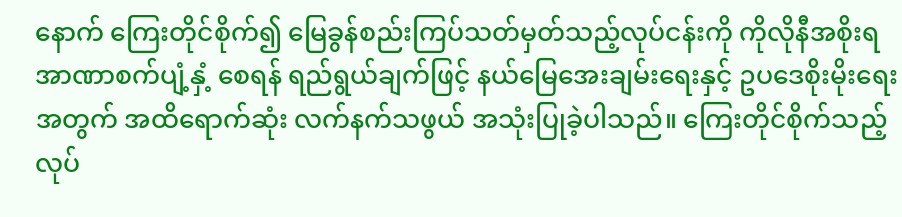နောက် ကြေးတိုင်စိုက်၍ မြေခွန်စည်းကြပ်သတ်မှတ်သည့်လုပ်ငန်းကို ကိုလိုနီအစိုးရအာဏာစက်ပျံ့နှံ့ စေရန် ရည်ရွယ်ချက်ဖြင့် နယ်မြေအေးချမ်းရေးနှင့် ဥပဒေစိုးမိုးရေးအတွက် အထိရောက်ဆုံး လက်နက်သဖွယ် အသုံးပြုခဲ့ပါသည်။ ကြေးတိုင်စိုက်သည့် လုပ်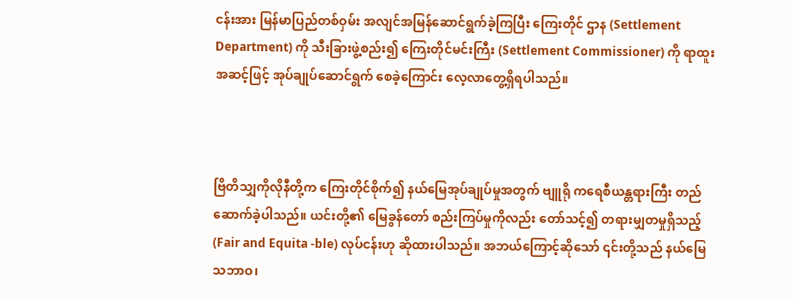ငန်းအား မြန်မာပြည်တစ်ဝှမ်း အလျင်အမြန်ဆောင်ရွက်ခဲ့ကြပြီး ကြေးတိုင် ဌာန (Settlement Department) ကို သီးခြားဖွဲ့စည်း၍ ကြေးတိုင်မင်းကြီး (Settlement Commissioner) ကို ရာထူးအဆင့်ဖြင့် အုပ်ချုပ်ဆောင်ရွက် စေခဲ့ကြောင်း လေ့လာတွေ့ရှိရပါသည်။



ဗြိတိသျှကိုလိုနီတို့က ကြေးတိုင်စိုက်၍ နယ်မြေအုပ်ချုပ်မှုအတွက် ဗျူရို ကရေစီယန္တရားကြီး တည်ဆောက်ခဲ့ပါသည်။ ယင်းတို့၏ မြေခွန်တော် စည်းကြပ်မှုကိုလည်း တော်သင့်၍ တရားမျှတမှုရှိသည့် (Fair and Equita -ble) လုပ်ငန်းဟု ဆိုထားပါသည်။ အဘယ်ကြောင့်ဆိုသော် ၎င်းတို့သည် နယ်မြေသဘာဝ၊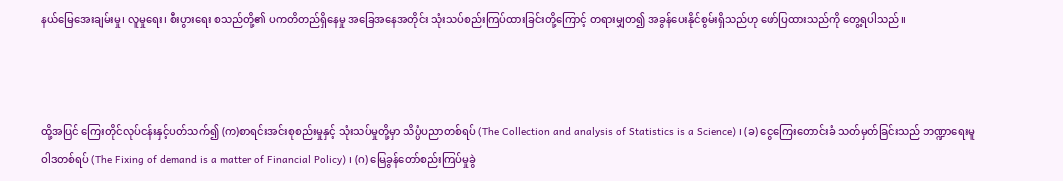နယ်မြေအေးချမ်းမှု၊ လူမှုရေး၊ စီးပွားရေး စသည်တို့၏ ပကတိတည်ရှိနေမှု အခြေအနေအတိုင်း သုံးသပ်စည်းကြပ်ထားခြင်းတို့ကြောင့် တရားမျှတ၍ အခွန်ပေးနိုင်စွမ်းရှိသည်ဟု ဖော်ပြထားသည်ကို တွေ့ရပါသည်။



ထို့အပြင် ကြေးတိုင်လုပ်ငန်းနှင့်ပတ်သက်၍ (က)စာရင်းအင်းစုစည်းမှုနှင့် သုံးသပ်မှုတို့မှာ သိပ္ပံပညာတစ်ရပ် (The Collection and analysis of Statistics is a Science) ၊ (ခ) ငွေကြေးတောင်းခံ သတ်မှတ်ခြင်းသည် ဘဏ္ဍာရေးမူဝါဒတစ်ရပ် (The Fixing of demand is a matter of Financial Policy) ၊ (ဂ) မြေခွန်တော်စည်းကြပ်မှုခွဲ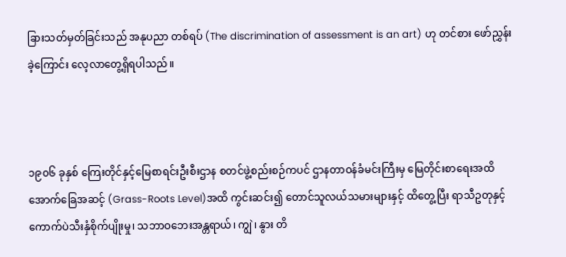ခြားသတ်မှတ်ခြင်းသည် အနုပညာ တစ်ရပ် (The discrimination of assessment is an art) ဟု တင်စား ဖော်ညွှန်းခဲ့ကြောင်း လေ့လာတွေ့ရှိရပါသည်။



၁၉၀၆ ခုနှစ် ကြေးတိုင်နှင့်မြေစာရင်းဦးစီးဌာန စတင်ဖွဲ့စည်းစဉ်ကပင် ဌာနတာဝန်ခံမင်းကြီးမှ မြေတိုင်းစာရေးအထိ အောက်ခြေအဆင့် (Grass-Roots Level)အထိ ကွင်းဆင်း၍ တောင်သူလယ်သမားများနှင့် ထိတွေ့ပြီး ရာသီဥတုနှင့် ကောက်ပဲသီးနှံစိုက်ပျိုးမှု၊ သဘာဝဘေးအန္တရာယ်၊ ကျွဲ၊ နွား တိ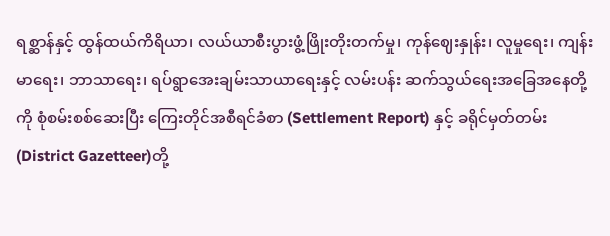ရစ္ဆာန်နှင့် ထွန်ထယ်ကိရိယာ၊ လယ်ယာစီးပွားဖွံ့ဖြိုးတိုးတက်မှု၊ ကုန်ဈေးနှုန်း၊ လူမှုရေး၊ ကျန်းမာရေး၊ ဘာသာရေး၊ ရပ်ရွာအေးချမ်းသာယာရေးနှင့် လမ်းပန်း ဆက်သွယ်ရေးအခြေအနေတို့ကို စုံစမ်းစစ်ဆေးပြီး ကြေးတိုင်အစီရင်ခံစာ (Settlement Report) နှင့် ခရိုင်မှတ်တမ်း (District Gazetteer)တို့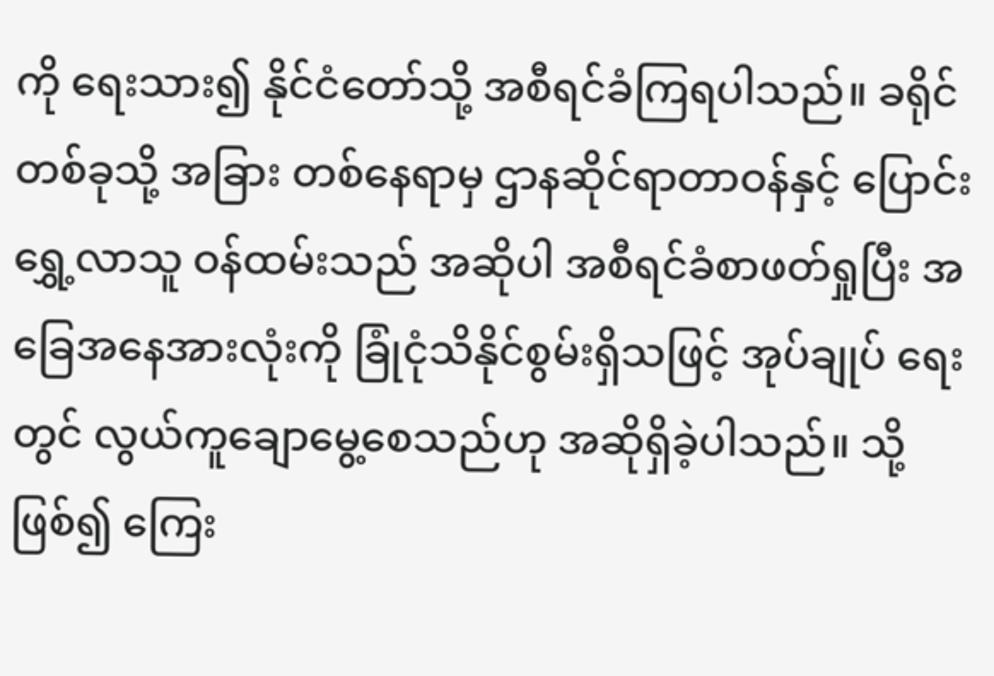ကို ရေးသား၍ နိုင်ငံတော်သို့ အစီရင်ခံကြရပါသည်။ ခရိုင်တစ်ခုသို့ အခြား တစ်နေရာမှ ဌာနဆိုင်ရာတာဝန်နှင့် ပြောင်းရွှေ့လာသူ ဝန်ထမ်းသည် အဆိုပါ အစီရင်ခံစာဖတ်ရှုပြီး အခြေအနေအားလုံးကို ခြုံငုံသိနိုင်စွမ်းရှိသဖြင့် အုပ်ချုပ် ရေးတွင် လွယ်ကူချောမွေ့စေသည်ဟု အဆိုရှိခဲ့ပါသည်။ သို့ဖြစ်၍ ကြေး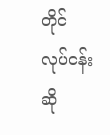တိုင် လုပ်ငန်းဆို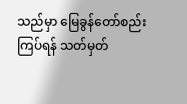သည်မှာ မြေခွန်တော်စည်းကြပ်ရန် သတ်မှတ်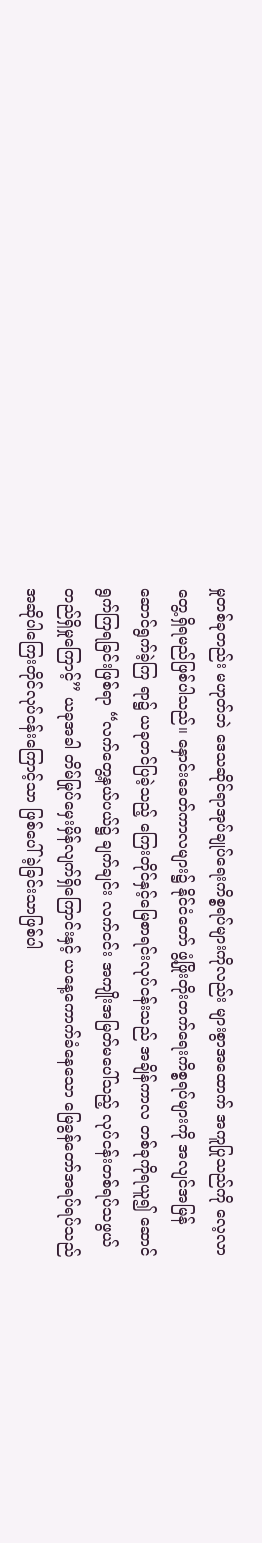မှုတစ်ခုတည်း မဟုတ်ဘဲ ဒေသဆိုင်ရာအုပ်ချုပ်ရေးကိစ္စရပ်များကိုလည်း များစွာအထောက် အကူပြုသည်ကို လေ့လာတွေ့ရှိရမည်ဖြစ်ပါသည်။ နှောင်းခေတ်ကာလများ၌ နိုင်ငံတော် ဖွံ့ဖြိုးတိုးတက်ရေးကိစ္စရပ်များကို အလျင်အမြန်ဆောင်ရွက်ခဲ့ကြ ရာ၌ ယခုတင်ပြခဲ့သည့် ကြေးတိုင်နှင့်မြေစာရင်းလုပ်ငန်းသည် အချိန်ကာလ တစ်ခုကိုရယူ၍ ဆောင်ရွက်ကြရခြင်းဖြစ်ရာ “လက်တွေ့နယ်ပယ်၌ ချက်ချင်း လက်ငင်း အကျိုးအမြတ်မပေါ်သည့် လုပ်ငန်းတစ်ရပ်သဖွယ် တည်ရှိမှုကြောင့်” ယခုအခါ တိမ်မြုပ်မှေးမှိန်လျက်ရှိကြောင်းနှင့် ယနေ့ကောက်ခံနေသော မြေခွန်တော်အရပ်ရပ်သည် အဆိုပါကြေးတိုင်လုပ်ငန်းကြောင့်သာ ဖြစ်ပေါ် ခဲ့ခြင်းသာဖြစ်ပါ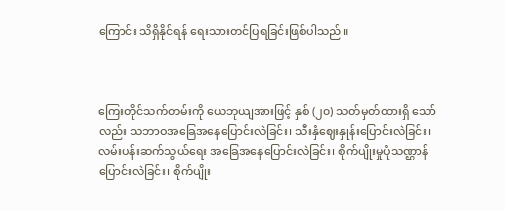ကြောင်း သိရှိနိုင်ရန် ရေးသားတင်ပြရခြင်းဖြစ်ပါသည်။



ကြေးတိုင်သက်တမ်းကို ယေဘုယျအားဖြင့် နှစ် (၂၀) သတ်မှတ်ထားရှိ သော်လည်း သဘာဝအခြေအနေပြောင်းလဲခြင်း၊ သီးနှံဈေးနှုန်းပြောင်းလဲခြင်း၊ လမ်းပန်းဆက်သွယ်ရေး အခြေအနေပြောင်းလဲခြင်း၊ စိုက်ပျိုးမှုပုံသဏ္ဌာန် ပြောင်းလဲခြင်း၊ စိုက်ပျိုး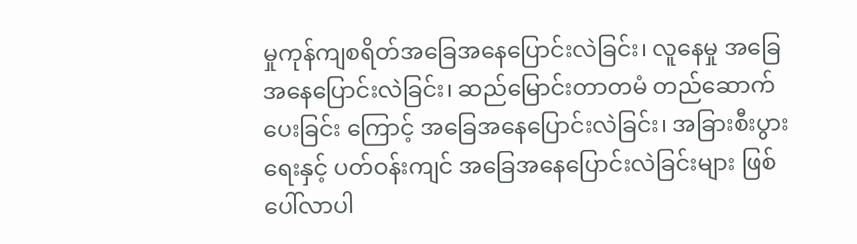မှုကုန်ကျစရိတ်အခြေအနေပြောင်းလဲခြင်း၊ လူနေမှု အခြေအနေပြောင်းလဲခြင်း၊ ဆည်မြောင်းတာတမံ တည်ဆောက်ပေးခြင်း ကြောင့် အခြေအနေပြောင်းလဲခြင်း၊ အခြားစီးပွားရေးနှင့် ပတ်ဝန်းကျင် အခြေအနေပြောင်းလဲခြင်းများ ဖြစ်ပေါ်လာပါ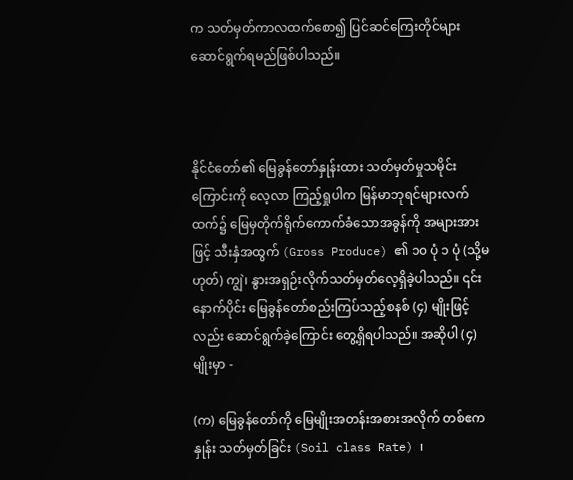က သတ်မှတ်ကာလထက်စော၍ ပြင်ဆင်ကြေးတိုင်များ ဆောင်ရွက်ရမည်ဖြစ်ပါသည်။



နိုင်ငံတော်၏ မြေခွန်တော်နှုန်းထား သတ်မှတ်မှုသမိုင်းကြောင်းကို လေ့လာ ကြည့်ရှုပါက မြန်မာဘုရင်များလက်ထက်၌ မြေမှတိုက်ရိုက်ကောက်ခံသောအခွန်ကို အများအားဖြင့် သီးနှံအထွက် (Gross Produce) ၏ ၁၀ ပုံ ၁ ပုံ (သို့မဟုတ်) ကျွဲ၊ နွားအရှဉ်းလိုက်သတ်မှတ်လေ့ရှိခဲ့ပါသည်။ ၎င်း နောက်ပိုင်း မြေခွန်တော်စည်းကြပ်သည့်စနစ် (၄) မျိုးဖြင့်လည်း ဆောင်ရွက်ခဲ့ကြောင်း တွေ့ရှိရပါသည်။ အဆိုပါ (၄) မျိုးမှာ -

(က) မြေခွန်တော်ကို မြေမျိုးအတန်းအစားအလိုက် တစ်ဧကနှုန်း သတ်မှတ်ခြင်း (Soil class Rate) ၊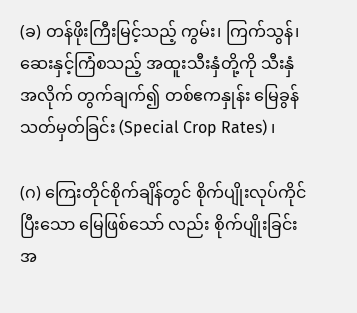(ခ) တန်ဖိုးကြီးမြင့်သည့် ကွမ်း၊ ကြက်သွန်၊ ဆေးနှင့်ကြံစသည့် အထူးသီးနှံတို့ကို သီးနှံအလိုက် တွက်ချက်၍ တစ်ဧကနှုန်း မြေခွန်သတ်မှတ်ခြင်း (Special Crop Rates) ၊

(ဂ) ကြေးတိုင်စိုက်ချိန်တွင် စိုက်ပျိုးလုပ်ကိုင်ပြီးသော မြေဖြစ်သော် လည်း စိုက်ပျိုးခြင်း အ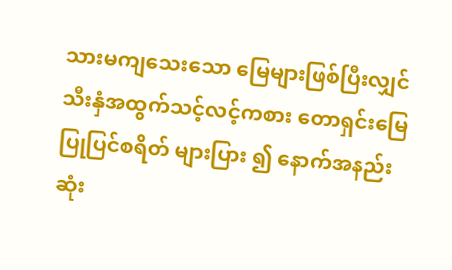သားမကျသေးသော မြေများဖြစ်ပြီးလျှင် သီးနှံအထွက်သင့်လင့်ကစား တောရှင်းမြေ ပြုပြင်စရိတ် များပြား ၍ နောက်အနည်းဆုံး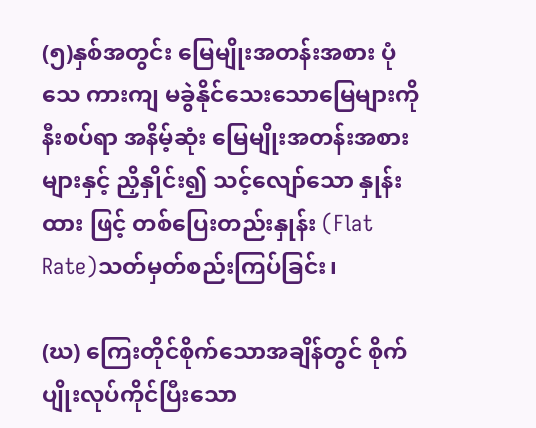(၅)နှစ်အတွင်း မြေမျိုးအတန်းအစား ပုံသေ ကားကျ မခွဲနိုင်သေးသောမြေများကို နီးစပ်ရာ အနိမ့်ဆုံး မြေမျိုးအတန်းအစားများနှင့် ညှိနှိုင်း၍ သင့်လျော်သော နှုန်းထား ဖြင့် တစ်ပြေးတည်းနှုန်း (Flat Rate)သတ်မှတ်စည်းကြပ်ခြင်း၊

(ဃ) ကြေးတိုင်စိုက်သောအချိန်တွင် စိုက်ပျိုးလုပ်ကိုင်ပြီးသော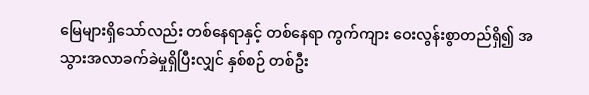မြေများရှိသော်လည်း တစ်နေရာနှင့် တစ်နေရာ ကွက်ကျား ဝေးလွန်းစွာတည်ရှိ၍ အသွားအလာခက်ခဲမှုရှိပြီးလျှင် နှစ်စဉ် တစ်ဦး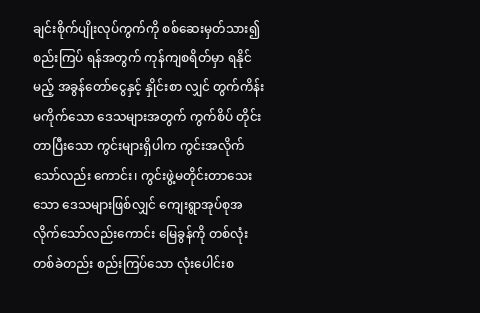ချင်းစိုက်ပျိုးလုပ်ကွက်ကို စစ်ဆေးမှတ်သား၍ စည်းကြပ် ရန်အတွက် ကုန်ကျစရိတ်မှာ ရနိုင်မည့် အခွန်တော်ငွေနှင့် နှိုင်းစာ လျှင် တွက်ကိန်းမကိုက်သော ဒေသများအတွက် ကွက်စိပ် တိုင်းတာပြီးသော ကွင်းများရှိပါက ကွင်းအလိုက်သော်လည်း ကောင်း၊ ကွင်းဖွဲ့မတိုင်းတာသေးသော ဒေသများဖြစ်လျှင် ကျေးရွာအုပ်စုအလိုက်သော်လည်းကောင်း မြေခွန်ကို တစ်လုံး တစ်ခဲတည်း စည်းကြပ်သော လုံးပေါင်းစ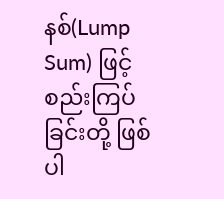နစ်(Lump Sum) ဖြင့် စည်းကြပ်ခြင်းတို့ ဖြစ်ပါ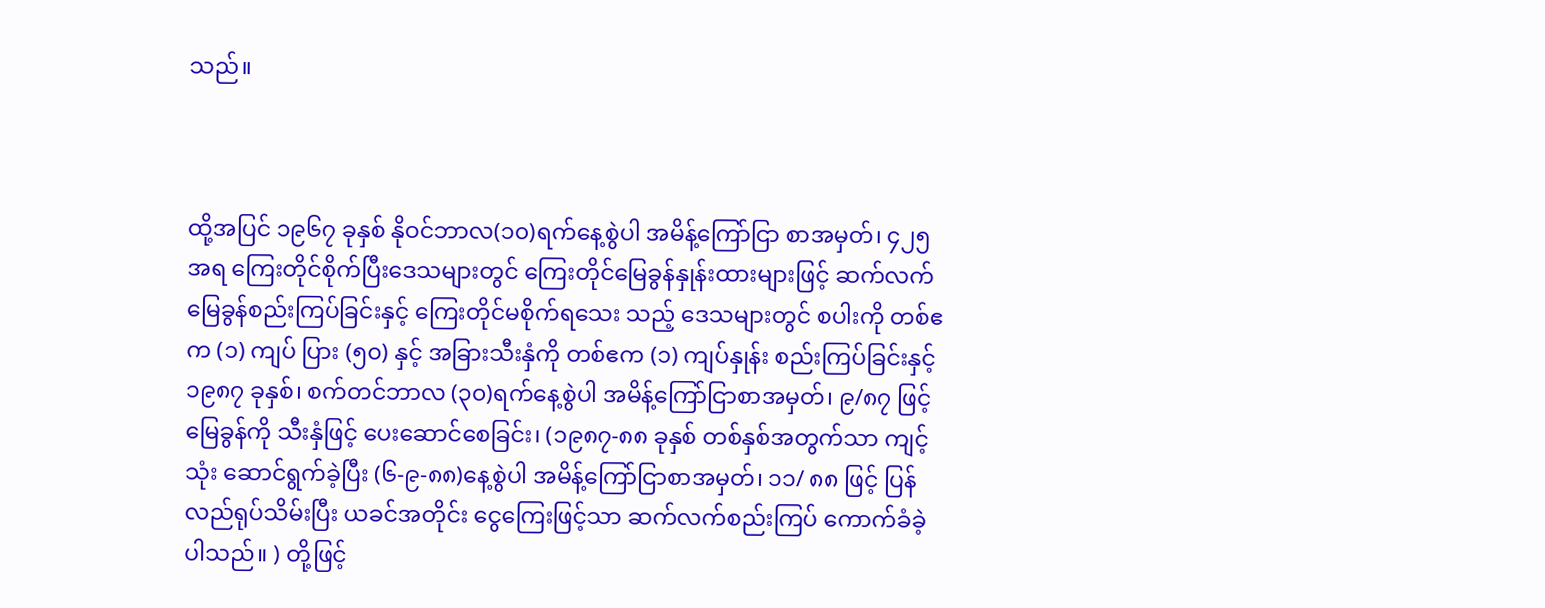သည်။



ထို့အပြင် ၁၉၆၇ ခုနှစ် နိုဝင်ဘာလ(၁၀)ရက်နေ့စွဲပါ အမိန့်ကြော်ငြာ စာအမှတ်၊ ၄၂၅ အရ ကြေးတိုင်စိုက်ပြီးဒေသများတွင် ကြေးတိုင်မြေခွန်နှုန်းထားများဖြင့် ဆက်လက်မြေခွန်စည်းကြပ်ခြင်းနှင့် ကြေးတိုင်မစိုက်ရသေး သည့် ဒေသများတွင် စပါးကို တစ်ဧက (၁) ကျပ် ပြား (၅၀) နှင့် အခြားသီးနှံကို တစ်ဧက (၁) ကျပ်နှုန်း စည်းကြပ်ခြင်းနှင့် ၁၉၈၇ ခုနှစ်၊ စက်တင်ဘာလ (၃၀)ရက်နေ့စွဲပါ အမိန့်ကြော်ငြာစာအမှတ်၊ ၉/၈၇ ဖြင့် မြေခွန်ကို သီးနှံဖြင့် ပေးဆောင်စေခြင်း၊ (၁၉၈၇-၈၈ ခုနှစ် တစ်နှစ်အတွက်သာ ကျင့်သုံး ဆောင်ရွက်ခဲ့ပြီး (၆-၉-၈၈)နေ့စွဲပါ အမိန့်ကြော်ငြာစာအမှတ်၊ ၁၁/ ၈၈ ဖြင့် ပြန်လည်ရုပ်သိမ်းပြီး ယခင်အတိုင်း ငွေကြေးဖြင့်သာ ဆက်လက်စည်းကြပ် ကောက်ခံခဲ့ပါသည်။ ) တို့ဖြင့်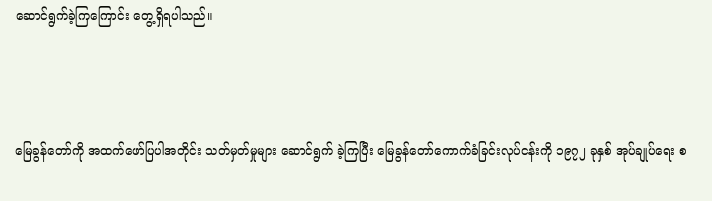ဆောင်ရွက်ခဲ့ကြကြောင်း တွေ့ရှိရပါသည်။



မြေခွန်တော်ကို အထက်ဖော်ပြပါအတိုင်း သတ်မှတ်မှုများ ဆောင်ရွက် ခဲ့ကြပြီး မြေခွန်တော်ကောက်ခံခြင်းလုပ်ငန်းကို ၁၉၇၂ ခုနှစ် အုပ်ချုပ်ရေး စ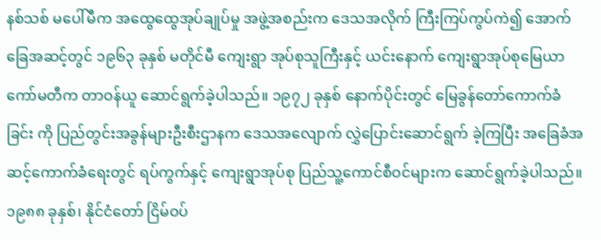နစ်သစ် မပေါ်မီက အထွေထွေအုပ်ချုပ်မှု အဖွဲ့အစည်းက ဒေသအလိုက် ကြီးကြပ်ကွပ်ကဲ၍ အောက်ခြေအဆင့်တွင် ၁၉၆၃ ခုနှစ် မတိုင်မီ ကျေးရွာ အုပ်စုသူကြီးနှင့် ယင်းနောက် ကျေးရွာအုပ်စုမြေယာကော်မတီက တာဝန်ယူ ဆောင်ရွက်ခဲ့ပါသည်။ ၁၉၇၂ ခုနှစ် နောက်ပိုင်းတွင် မြေခွန်တော်ကောက်ခံခြင်း ကို ပြည်တွင်းအခွန်များဦးစီးဌာနက ဒေသအလျောက် လွှဲပြောင်းဆောင်ရွက် ခဲ့ကြပြီး အခြေခံအဆင့်ကောက်ခံရေးတွင် ရပ်ကွက်နှင့် ကျေးရွာအုပ်စု ပြည်သူ့ကောင်စီဝင်များက ဆောင်ရွက်ခဲ့ပါသည်။ ၁၉၈၈ ခုနှစ်၊ နိုင်ငံတော် ငြိမ်ဝပ်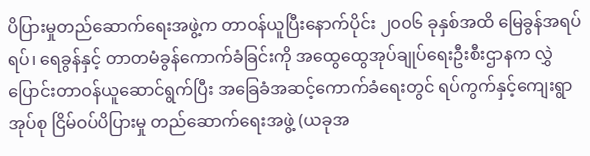ပိပြားမှုတည်ဆောက်ရေးအဖွဲ့က တာဝန်ယူပြီးနောက်ပိုင်း ၂၀၀၆ ခုနှစ်အထိ မြေခွန်အရပ်ရပ်၊ ရေခွန်နှင့် တာတမံခွန်ကောက်ခံခြင်းကို အထွေထွေအုပ်ချုပ်ရေးဦးစီးဌာနက လွှဲပြောင်းတာဝန်ယူဆောင်ရွက်ပြီး အခြေခံအဆင့်ကောက်ခံရေးတွင် ရပ်ကွက်နှင့်ကျေးရွာအုပ်စု ငြိမ်ဝပ်ပိပြားမှု တည်ဆောက်ရေးအဖွဲ့ (ယခုအ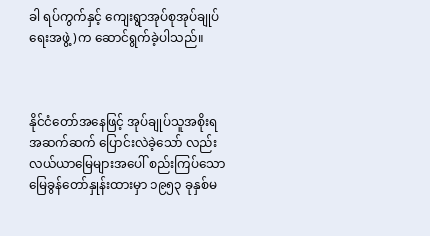ခါ ရပ်ကွက်နှင့် ကျေးရွာအုပ်စုအုပ်ချုပ်ရေးအဖွဲ့)က ဆောင်ရွက်ခဲ့ပါသည်။



နိုင်ငံတော်အနေဖြင့် အုပ်ချုပ်သူအစိုးရအဆက်ဆက် ပြောင်းလဲခဲ့သော် လည်း လယ်ယာမြေများအပေါ် စည်းကြပ်သော မြေခွန်တော်နှုန်းထားမှာ ၁၉၅၃ ခုနှစ်မ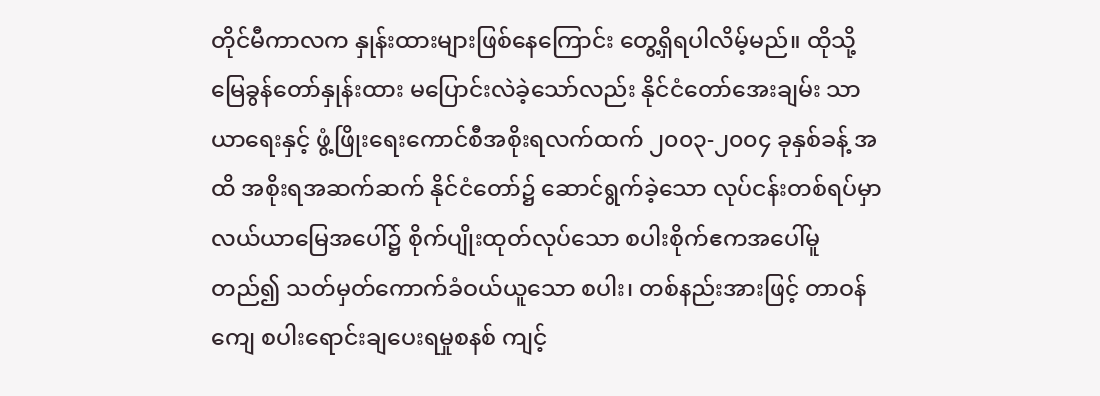တိုင်မီကာလက နှုန်းထားများဖြစ်နေကြောင်း တွေ့ရှိရပါလိမ့်မည်။ ထိုသို့ မြေခွန်တော်နှုန်းထား မပြောင်းလဲခဲ့သော်လည်း နိုင်ငံတော်အေးချမ်း သာယာရေးနှင့် ဖွံ့ဖြိုးရေးကောင်စီအစိုးရလက်ထက် ၂၀၀၃-၂၀၀၄ ခုနှစ်ခန့် အထိ အစိုးရအဆက်ဆက် နိုင်ငံတော်၌ ဆောင်ရွက်ခဲ့သော လုပ်ငန်းတစ်ရပ်မှာ လယ်ယာမြေအပေါ်၌ စိုက်ပျိုးထုတ်လုပ်သော စပါးစိုက်ဧကအပေါ်မူတည်၍ သတ်မှတ်ကောက်ခံဝယ်ယူသော စပါး၊ တစ်နည်းအားဖြင့် တာဝန်ကျေ စပါးရောင်းချပေးရမှုစနစ် ကျင့်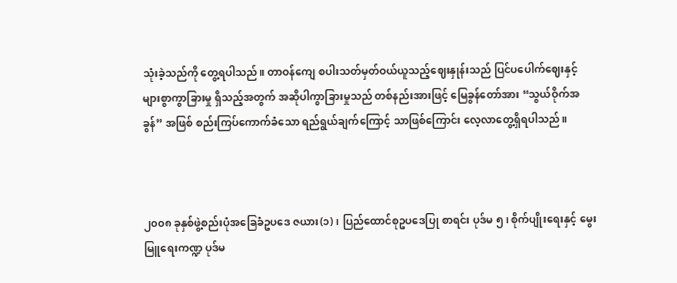သုံးခဲ့သည်ကို တွေ့ရပါသည်။ တာဝန်ကျေ စပါးသတ်မှတ်ဝယ်ယူသည့်ဈေးနှုန်းသည် ပြင်ပပေါက်ဈေးနှင့် များစွာကွာခြားမှု ရှိသည့်အတွက် အဆိုပါကွာခြားမှုသည် တစ်နည်းအားဖြင့် မြေခွန်တော်အား “သွယ်ဝိုက်အခွန်” အဖြစ် စည်းကြပ်ကောက်ခံသော ရည်ရွယ်ချက်ကြောင့် သာဖြစ်ကြောင်း လေ့လာတွေ့ရှိရပါသည်။



၂၀၀၈ ခုနှစ်ဖွဲ့စည်းပုံအခြေခံဥပဒေ ဇယား(၁)၊ ပြည်ထောင်စုဥပဒေပြု စာရင်း ပုဒ်မ ၅၊ စိုက်ပျိုးရေးနှင့် မွေးမြူရေးကဏ္ဍ ပုဒ်မ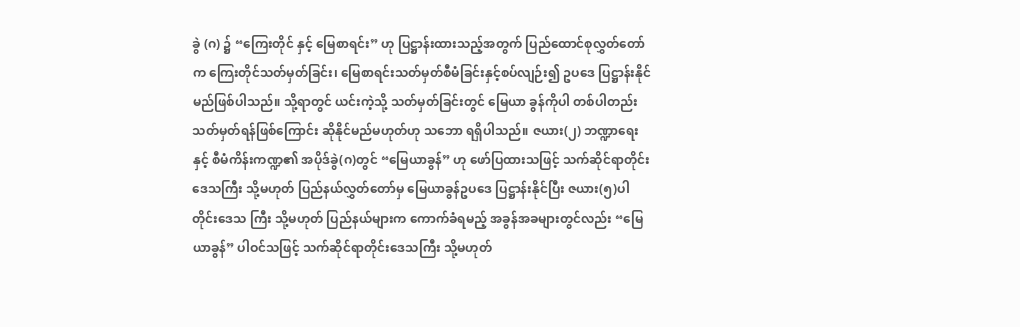ခွဲ (ဂ) ၌ “ကြေးတိုင် နှင့် မြေစာရင်း” ဟု ပြဋ္ဌာန်းထားသည့်အတွက် ပြည်ထောင်စုလွှတ်တော်က ကြေးတိုင်သတ်မှတ်ခြင်း၊ မြေစာရင်းသတ်မှတ်စီမံခြင်းနှင့်စပ်လျဉ်း၍ ဥပဒေ ပြဋ္ဌာန်းနိုင်မည်ဖြစ်ပါသည်။ သို့ရာတွင် ယင်းကဲ့သို့ သတ်မှတ်ခြင်းတွင် မြေယာ ခွန်ကိုပါ တစ်ပါတည်းသတ်မှတ်ရန်ဖြစ်ကြောင်း ဆိုနိုင်မည်မဟုတ်ဟု သဘော ရရှိပါသည်။ ဇယား(၂) ဘဏ္ဍာရေးနှင့် စီမံကိန်းကဏ္ဍ၏ အပိုဒ်ခွဲ(ဂ)တွင် “မြေယာခွန်” ဟု ဖော်ပြထားသဖြင့် သက်ဆိုင်ရာတိုင်းဒေသကြီး သို့မဟုတ် ပြည်နယ်လွှတ်တော်မှ မြေယာခွန်ဥပဒေ ပြဋ္ဌာန်းနိုင်ပြီး ဇယား(၅)ပါ တိုင်းဒေသ ကြီး သို့မဟုတ် ပြည်နယ်များက ကောက်ခံရမည့် အခွန်အခများတွင်လည်း “မြေယာခွန်” ပါဝင်သဖြင့် သက်ဆိုင်ရာတိုင်းဒေသကြီး သို့မဟုတ်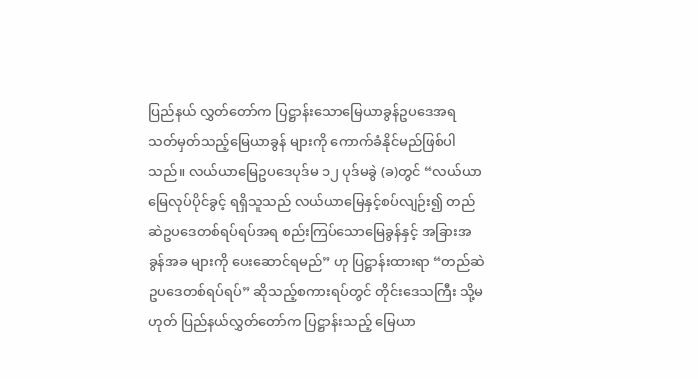ပြည်နယ် လွှတ်တော်က ပြဋ္ဌာန်းသောမြေယာခွန်ဥပဒေအရ သတ်မှတ်သည့်မြေယာခွန် များကို ကောက်ခံနိုင်မည်ဖြစ်ပါသည်။ လယ်ယာမြေဥပဒေပုဒ်မ ၁၂ ပုဒ်မခွဲ (ခ)တွင် “လယ်ယာမြေလုပ်ပိုင်ခွင့် ရရှိသူသည် လယ်ယာမြေနှင့်စပ်လျဉ်း၍ တည်ဆဲဥပဒေတစ်ရပ်ရပ်အရ စည်းကြပ်သောမြေခွန်နှင့် အခြားအခွန်အခ များကို ပေးဆောင်ရမည်” ဟု ပြဋ္ဌာန်းထားရာ “တည်ဆဲဥပဒေတစ်ရပ်ရပ်” ဆိုသည့်စကားရပ်တွင် တိုင်းဒေသကြီး သို့မဟုတ် ပြည်နယ်လွှတ်တော်က ပြဋ္ဌာန်းသည့် မြေယာ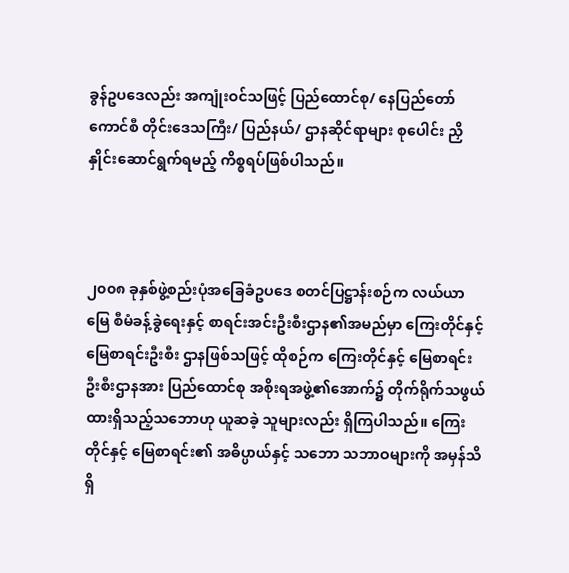ခွန်ဥပဒေလည်း အကျုံးဝင်သဖြင့် ပြည်ထောင်စု/ နေပြည်တော်ကောင်စီ တိုင်းဒေသကြီး/ ပြည်နယ်/ ဌာနဆိုင်ရာများ စုပေါင်း ညှိနှိုင်းဆောင်ရွက်ရမည့် ကိစ္စရပ်ဖြစ်ပါသည်။



၂၀၀၈ ခုနှစ်ဖွဲ့စည်းပုံအခြေခံဥပဒေ စတင်ပြဋ္ဌာန်းစဉ်က လယ်ယာမြေ စီမံခန့်ခွဲရေးနှင့် စာရင်းအင်းဦးစီးဌာန၏အမည်မှာ ကြေးတိုင်နှင့် မြေစာရင်းဦးစီး ဌာနဖြစ်သဖြင့် ထိုစဉ်က ကြေးတိုင်နှင့် မြေစာရင်းဦးစီးဌာနအား ပြည်ထောင်စု အစိုးရအဖွဲ့၏အောက်၌ တိုက်ရိုက်သဖွယ်ထားရှိသည့်သဘောဟု ယူဆခဲ့ သူများလည်း ရှိကြပါသည်။ ကြေးတိုင်နှင့် မြေစာရင်း၏ အဓိပ္ပာယ်နှင့် သဘော သဘာဝများကို အမှန်သိရှိ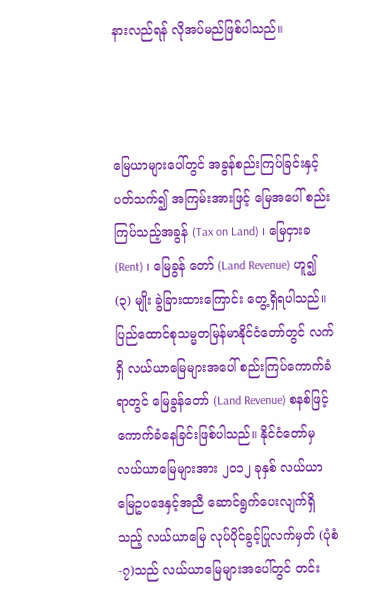နားလည်ရန် လိုအပ်မည်ဖြစ်ပါသည်။



မြေယာများပေါ်တွင် အခွန်စည်းကြပ်ခြင်းနှင့်ပတ်သက်၍ အကြမ်းအားဖြင့် မြေအပေါ် စည်းကြပ်သည့်အခွန် (Tax on Land) ၊ မြေငှားခ(Rent) ၊ မြေခွန် တော် (Land Revenue) ဟူ၍ (၃) မျိုး ခွဲခြားထားကြောင်း တွေ့ရှိရပါသည်။ ပြည်ထောင်စုသမ္မတမြန်မာနိုင်ငံတော်တွင် လက်ရှိ လယ်ယာမြေများအပေါ် စည်းကြပ်ကောက်ခံရာတွင် မြေခွန်တော် (Land Revenue) စနစ်ဖြင့် ကောက်ခံနေခြင်းဖြစ်ပါသည်။ နိုင်ငံတော်မှ လယ်ယာမြေများအား ၂၀၁၂ ခုနှစ် လယ်ယာမြေဥပဒေနှင့်အညီ ဆောင်ရွက်ပေးလျက်ရှိသည့် လယ်ယာမြေ လုပ်ပိုင်ခွင့်ပြုလက်မှတ် (ပုံစံ-၇)သည် လယ်ယာမြေများအပေါ်တွင် တင်း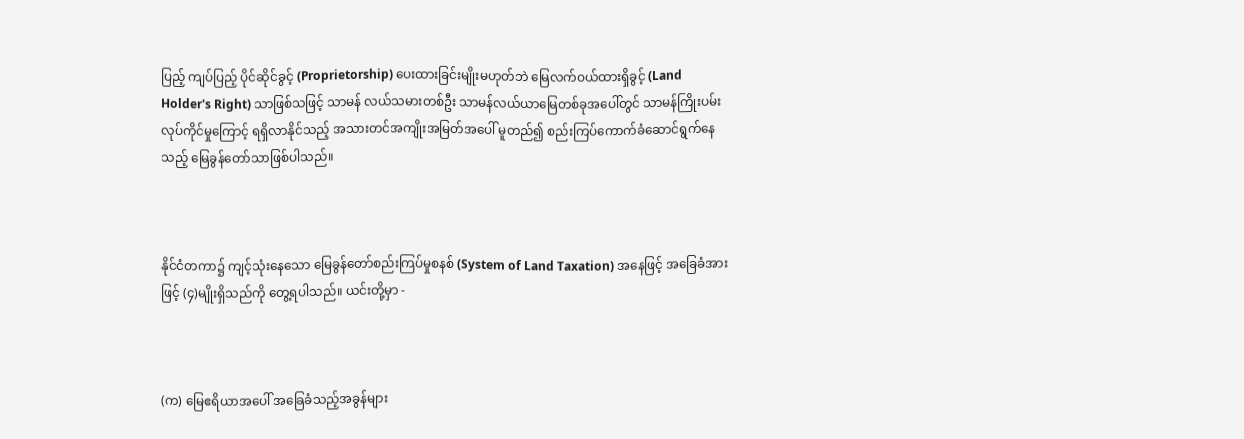ပြည့် ကျပ်ပြည့် ပိုင်ဆိုင်ခွင့် (Proprietorship) ပေးထားခြင်းမျိုးမဟုတ်ဘဲ မြေလက်ဝယ်ထားရှိခွင့် (Land Holder's Right) သာဖြစ်သဖြင့် သာမန် လယ်သမားတစ်ဦး သာမန်လယ်ယာမြေတစ်ခုအပေါ်တွင် သာမန်ကြိုးပမ်း လုပ်ကိုင်မှုကြောင့် ရရှိလာနိုင်သည့် အသားတင်အကျိုးအမြတ်အပေါ် မူတည်၍ စည်းကြပ်ကောက်ခံဆောင်ရွက်နေသည့် မြေခွန်တော်သာဖြစ်ပါသည်။



နိုင်ငံတကာ၌ ကျင့်သုံးနေသော မြေခွန်တော်စည်းကြပ်မှုစနစ် (System of Land Taxation) အနေဖြင့် အခြေခံအားဖြင့် (၄)မျိုးရှိသည်ကို တွေ့ရပါသည်။ ယင်းတို့မှာ -



(က) မြေဧရိယာအပေါ် အခြေခံသည့်အခွန်များ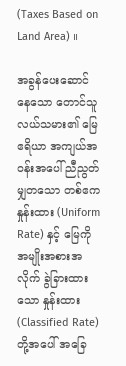(Taxes Based on Land Area) ။

အခွန်ပေးဆောင်နေသော တောင်သူလယ်သမား၏ မြေဧရိယာ အကျယ်အဝန်းအပေါ် ညီညွတ်မျှတသော တစ်ဧကနှုန်းထား (Uniform Rate) နှင့် မြေကို အမျိုးအစားအလိုက် ခွဲခြားထားသော နှုန်းထား (Classified Rate)တို့အပေါ် အခြေ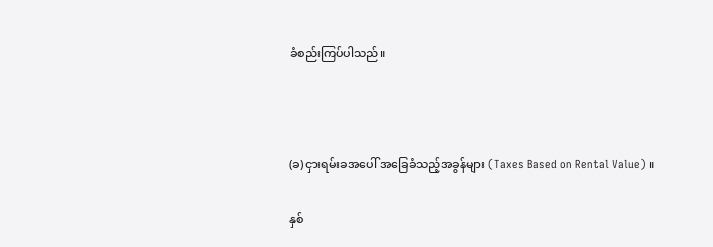ခံစည်းကြပ်ပါသည်။



(ခ) ငှားရမ်းခအပေါ် အခြေခံသည့်အခွန်များ (Taxes Based on Rental Value) ။

နှစ်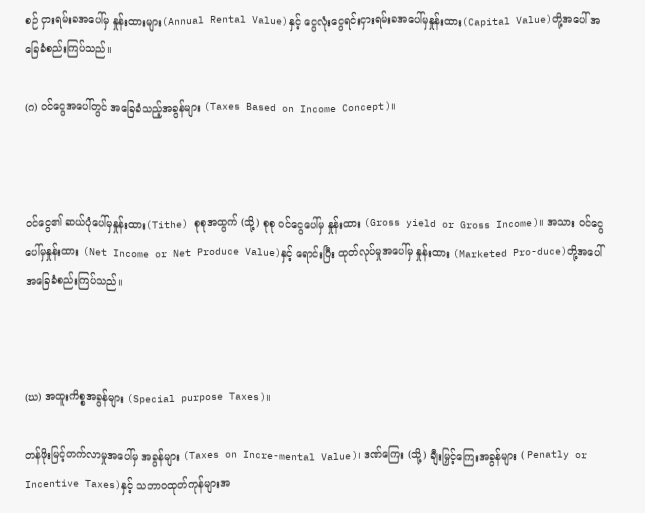စဉ် ငှားရမ်းခအပေါ်မှ နှုန်းထားများ(Annual Rental Value)နှင့် ငွေလုံးငွေရင်းငှားရမ်းခအပေါ်မှနှုန်းထား(Capital Value)တို့အပေါ် အခြေခံစည်းကြပ်သည်။

(ဂ) ဝင်ငွေအပေါ်တွင် အခြေခံသည့်အခွန်များ (Taxes Based on Income Concept)။



ဝင်ငွေ၏ ဆယ်ပုံပေါ်မှနှုန်းထား(Tithe) စုစုအထွက် (သို့) စုစု ဝင်ငွေပေါ်မှ နှုန်းထား (Gross yield or Gross Income)။ အသား ဝင်ငွေပေါ်မှနှုန်းထား (Net Income or Net Produce Value)နှင့် ရောင်းပြီး ထုတ်လုပ်မှုအပေါ်မှ နှုန်းထား (Marketed Pro-duce)တို့အပေါ် အခြေခံစည်းကြပ်သည်။



(ဃ) အထူးကိစ္စအခွန်များ (Special purpose Taxes)။

တန်ဖိုးမြင့်တက်လာမှုအပေါ်မှ အခွန်များ (Taxes on Incre-mental Value)၊ ဒဏ်ကြေး (သို့) ချီးမြှင့်ကြေးအခွန်များ ( Penatly or Incentive Taxes)နှင့် သဘာဝထုတ်ကုန်များအ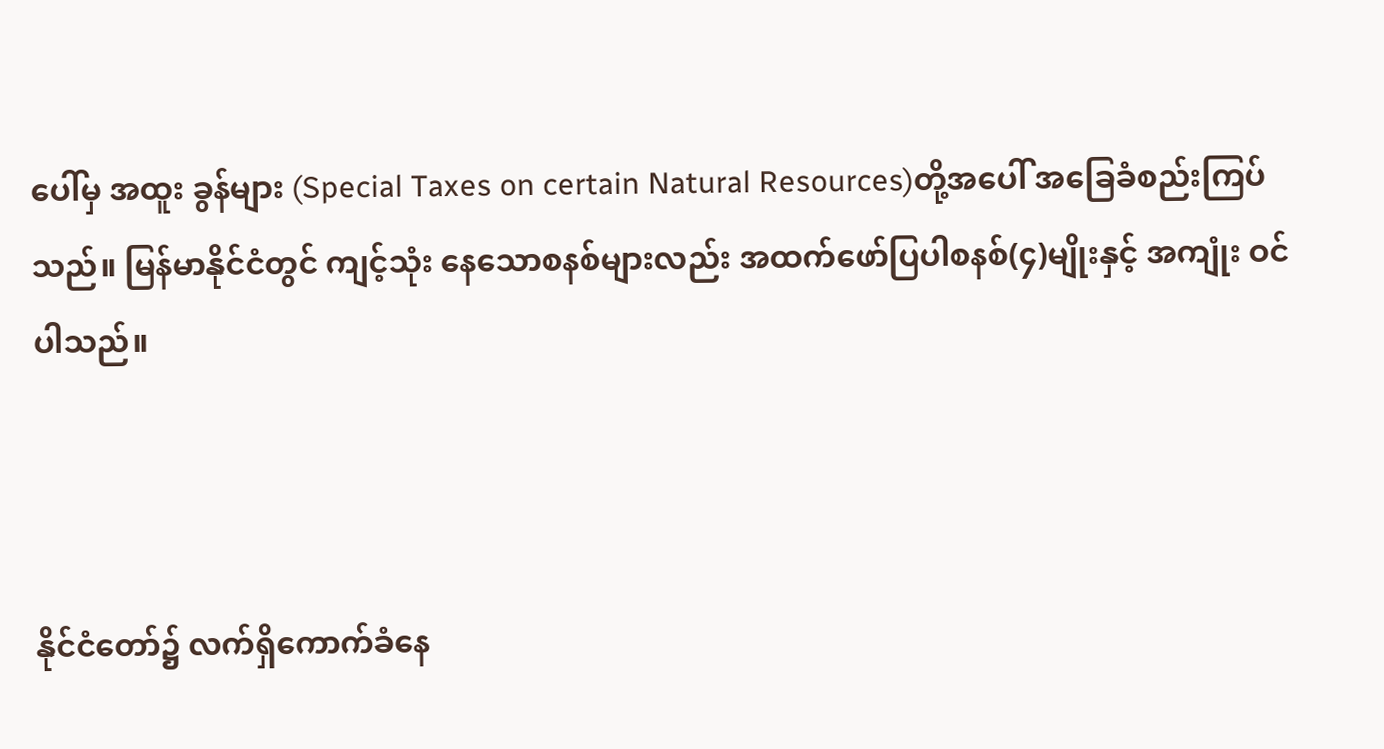ပေါ်မှ အထူး ခွန်များ (Special Taxes on certain Natural Resources)တို့အပေါ် အခြေခံစည်းကြပ်သည်။ မြန်မာနိုင်ငံတွင် ကျင့်သုံး နေသောစနစ်များလည်း အထက်ဖော်ပြပါစနစ်(၄)မျိုးနှင့် အကျုံး ဝင်ပါသည်။



နိုင်ငံတော်၌ လက်ရှိကောက်ခံနေ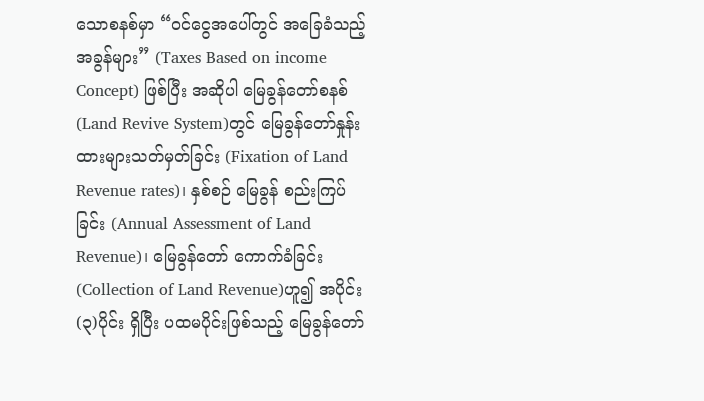သောစနစ်မှာ “ဝင်ငွေအပေါ်တွင် အခြေခံသည့်အခွန်များ” (Taxes Based on income Concept) ဖြစ်ပြီး အဆိုပါ မြေခွန်တော်စနစ်(Land Revive System)တွင် မြေခွန်တော်နှုန်းထားများသတ်မှတ်ခြင်း (Fixation of Land Revenue rates)၊ နှစ်စဉ် မြေခွန် စည်းကြပ်ခြင်း (Annual Assessment of Land Revenue)၊ မြေခွန်တော် ကောက်ခံခြင်း (Collection of Land Revenue)ဟူ၍ အပိုင်း (၃)ပိုင်း ရှိပြီး ပထမပိုင်းဖြစ်သည့် မြေခွန်တော်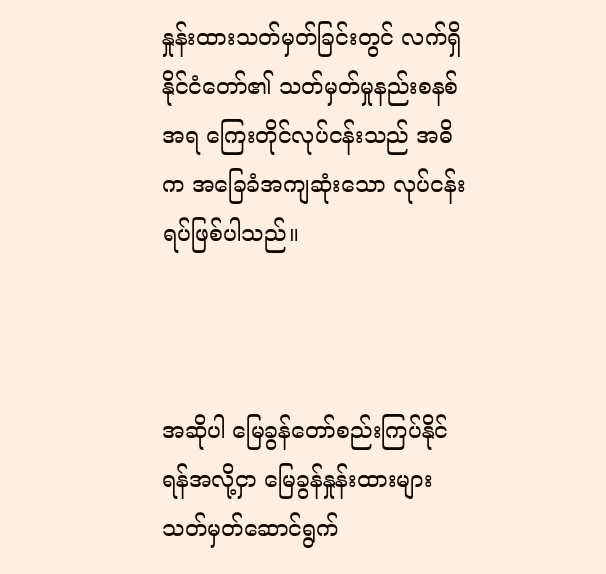နှုန်းထားသတ်မှတ်ခြင်းတွင် လက်ရှိ နိုင်ငံတော်၏ သတ်မှတ်မှုနည်းစနစ်အရ ကြေးတိုင်လုပ်ငန်းသည် အဓိက အခြေခံအကျဆုံးသော လုပ်ငန်းရပ်ဖြစ်ပါသည်။



အဆိုပါ မြေခွန်တော်စည်းကြပ်နိုင်ရန်အလို့ငှာ မြေခွန်နှုန်းထားများ သတ်မှတ်ဆောင်ရွက်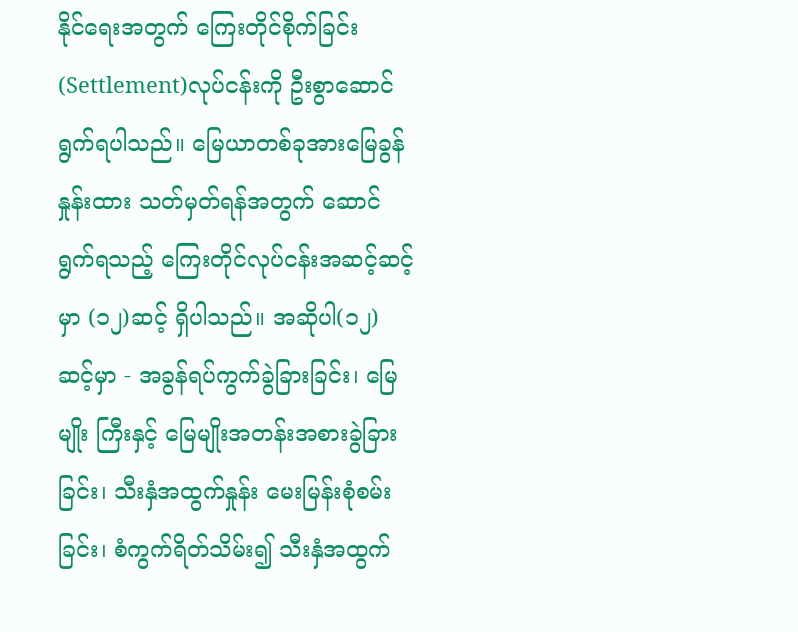နိုင်ရေးအတွက် ကြေးတိုင်စိုက်ခြင်း (Settlement)လုပ်ငန်းကို ဦးစွာဆောင်ရွက်ရပါသည်။ မြေယာတစ်ခုအားမြေခွန်နှုန်းထား သတ်မှတ်ရန်အတွက် ဆောင်ရွက်ရသည့် ကြေးတိုင်လုပ်ငန်းအဆင့်ဆင့်မှာ (၁၂)ဆင့် ရှိပါသည်။ အဆိုပါ(၁၂)ဆင့်မှာ - အခွန်ရပ်ကွက်ခွဲခြားခြင်း၊ မြေမျိုး ကြီးနှင့် မြေမျိုးအတန်းအစားခွဲခြားခြင်း၊ သီးနှံအထွက်နှုန်း မေးမြန်းစုံစမ်း ခြင်း၊ စံကွက်ရိတ်သိမ်း၍ သီးနှံအထွက်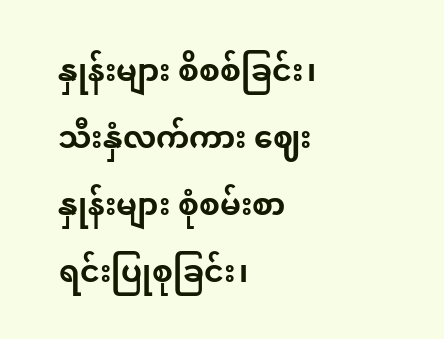နှုန်းများ စိစစ်ခြင်း၊ သီးနှံလက်ကား ဈေးနှုန်းများ စုံစမ်းစာရင်းပြုစုခြင်း၊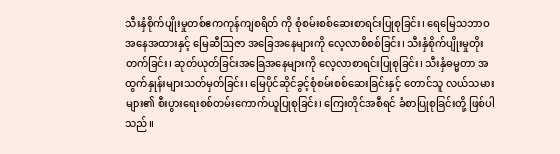သီးနှံစိုက်ပျိုးမှုတစ်ဧကကုန်ကျစရိတ် ကို စုံစမ်းစစ်ဆေးစာရင်းပြုစုခြင်း၊ ရေမြေသဘာဝအနေအထားနှင့် မြေဆီဩဇာ အခြေအနေများကို လေ့လာစိစစ်ခြင်း၊ သီးနှံစိုက်ပျိုးမှုတိုးတက်ခြင်း၊ ဆုတ်ယုတ်ခြင်းအခြေအနေများကို လေ့လာစာရင်းပြုစုခြင်း၊ သီးနှံဓမ္မတာ အထွက်နှုန်းများသတ်မှတ်ခြင်း၊ မြေပိုင်ဆိုင်ခွင့်စုံစမ်းစစ်ဆေးခြင်းနှင့် တောင်သူ လယ်သမားများ၏ စီးပွားရေးစစ်တမ်းကောက်ယူပြုစုခြင်း၊ ကြေးတိုင်အစီရင် ခံစာပြုစုခြင်းတို့ ဖြစ်ပါသည်။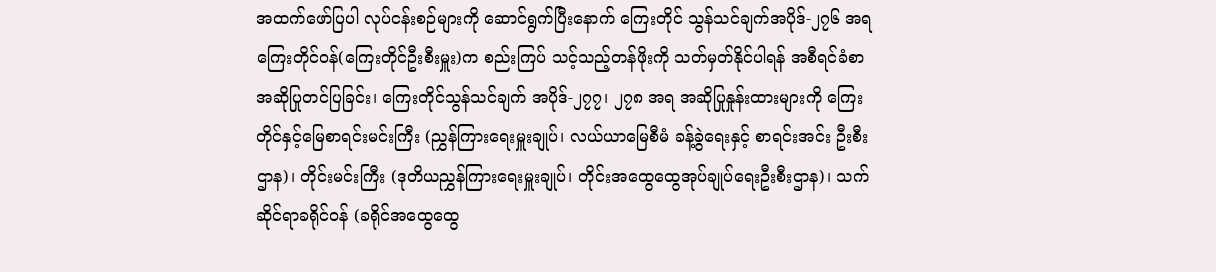အထက်ဖော်ပြပါ လုပ်ငန်းစဉ်များကို ဆောင်ရွက်ပြီးနောက် ကြေးတိုင် သွန်သင်ချက်အပိုဒ်-၂၇၆ အရ ကြေးတိုင်ဝန်(ကြေးတိုင်ဦးစီးမှူး)က စည်းကြပ် သင့်သည့်တန်ဖိုးကို သတ်မှတ်နိုင်ပါရန် အစီရင်ခံစာ အဆိုပြုတင်ပြခြင်း၊ ကြေးတိုင်သွန်သင်ချက် အပိုဒ်-၂၇၇၊ ၂၇၈ အရ အဆိုပြုနှုန်းထားများကို ကြေးတိုင်နှင့်မြေစာရင်းမင်းကြီး (ညွှန်ကြားရေးမှူးချုပ်၊ လယ်ယာမြေစီမံ ခန့်ခွဲရေးနှင့် စာရင်းအင်း ဦးစီးဌာန)၊ တိုင်းမင်းကြီး (ဒုတိယညွှန်ကြားရေးမှူးချုပ်၊ တိုင်းအထွေထွေအုပ်ချုပ်ရေးဦးစီးဌာန)၊ သက်ဆိုင်ရာခရိုင်ဝန် (ခရိုင်အထွေထွေ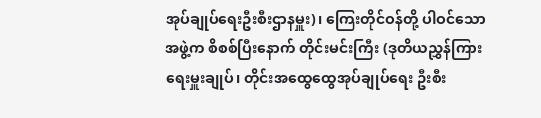အုပ်ချုပ်ရေးဦးစီးဌာနမှူး)၊ ကြေးတိုင်ဝန်တို့ ပါဝင်သောအဖွဲ့က စိစစ်ပြီးနောက် တိုင်းမင်းကြီး (ဒုတိယညွှန်ကြားရေးမှူးချုပ်၊ တိုင်းအထွေထွေအုပ်ချုပ်ရေး ဦးစီး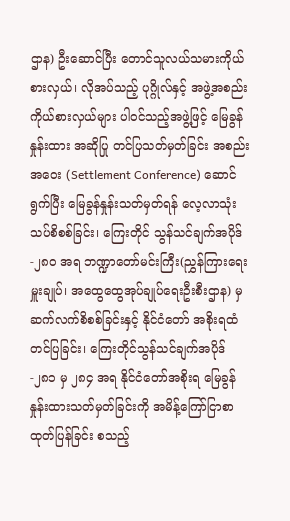ဌာန) ဦးဆောင်ပြီး တောင်သူလယ်သမားကိုယ်စားလှယ်၊ လိုအပ်သည့် ပုဂ္ဂိုလ်နှင့် အဖွဲ့အစည်းကိုယ်စားလှယ်များ ပါဝင်သည့်အဖွဲ့ဖြင့် မြေခွန်နှုန်းထား အဆိုပြု တင်ပြသတ်မှတ်ခြင်း အစည်းအဝေး (Settlement Conference) ဆောင်ရွက်ပြီး မြေခွန်နှုန်းသတ်မှတ်ရန် လေ့လာသုံးသပ်စိစစ်ခြင်း၊ ကြေးတိုင် သွန်သင်ချက်အပိုဒ်-၂၈၀ အရ ဘဏ္ဍာတော်မင်းကြီး(ညွှန်ကြားရေးမှူးချုပ်၊ အထွေထွေအုပ်ချုပ်ရေးဦးစီးဌာန) မှ ဆက်လက်စိစစ်ခြင်းနှင့် နိုင်ငံတော် အစိုးရထံတင်ပြခြင်း၊ ကြေးတိုင်သွန်သင်ချက်အပိုဒ်-၂၈၁ မှ ၂၈၄ အရ နိုင်ငံတော်အစိုးရ မြေခွန်နှုန်းထားသတ်မှတ်ခြင်းကို အမိန့်ကြော်ငြာစာ ထုတ်ပြန်ခြင်း စသည့်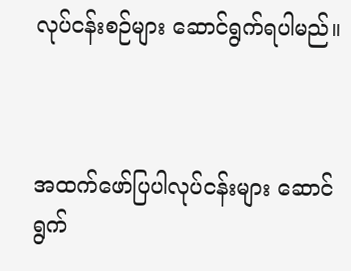လုပ်ငန်းစဉ်များ ဆောင်ရွက်ရပါမည်။



အထက်ဖော်ပြပါလုပ်ငန်းများ ဆောင်ရွက်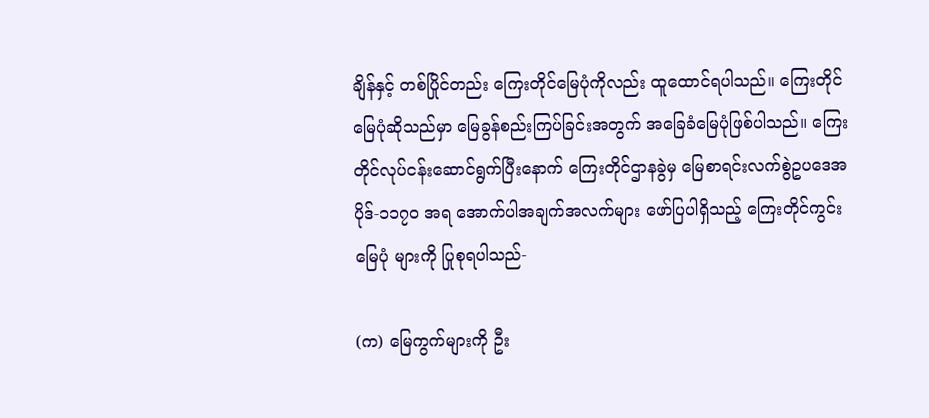ချိန်နှင့် တစ်ပြိုင်တည်း ကြေးတိုင်မြေပုံကိုလည်း ထူထောင်ရပါသည်။ ကြေးတိုင်မြေပုံဆိုသည်မှာ မြေခွန်စည်းကြပ်ခြင်းအတွက် အခြေခံမြေပုံဖြစ်ပါသည်။ ကြေးတိုင်လုပ်ငန်းဆောင်ရွက်ပြီးနောက် ကြေးတိုင်ဌာနခွဲမှ မြေစာရင်းလက်စွဲဥပဒေအပိုဒ်-၁၁၇၀ အရ အောက်ပါအချက်အလက်များ ဖော်ပြပါရှိသည့် ကြေးတိုင်ကွင်းမြေပုံ များကို ပြုစုရပါသည်-

(က) မြေကွက်များကို ဦး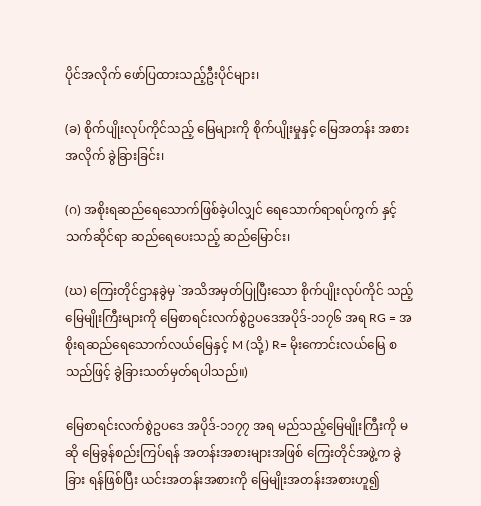ပိုင်အလိုက် ဖော်ပြထားသည့်ဦးပိုင်များ၊

(ခ) စိုက်ပျိုးလုပ်ကိုင်သည့် မြေများကို စိုက်ပျိုးမှုနှင့် မြေအတန်း အစားအလိုက် ခွဲခြားခြင်း၊

(ဂ) အစိုးရဆည်ရေသောက်ဖြစ်ခဲ့ပါလျှင် ရေသောက်ရာရပ်ကွက် နှင့် သက်ဆိုင်ရာ ဆည်ရေပေးသည့် ဆည်မြောင်း၊

(ဃ) ကြေးတိုင်ဌာနခွဲမှ `အသိအမှတ်ပြုပြီးသော စိုက်ပျိုးလုပ်ကိုင် သည့် မြေမျိုးကြီးများကို မြေစာရင်းလက်စွဲဥပဒေအပိုဒ်-၁၁၇၆ အရ RG = အစိုးရဆည်ရေသောက်လယ်မြေနှင့် M (သို့) R= မိုးကောင်းလယ်မြေ စသည်ဖြင့် ခွဲခြားသတ်မှတ်ရပါသည်။)

မြေစာရင်းလက်စွဲဥပဒေ အပိုဒ်-၁၁၇၇ အရ မည်သည့်မြေမျိုးကြီးကို မဆို မြေခွန်စည်းကြပ်ရန် အတန်းအစားများအဖြစ် ကြေးတိုင်အဖွဲ့က ခွဲခြား ရန်ဖြစ်ပြီး ယင်းအတန်းအစားကို မြေမျိုးအတန်းအစားဟူ၍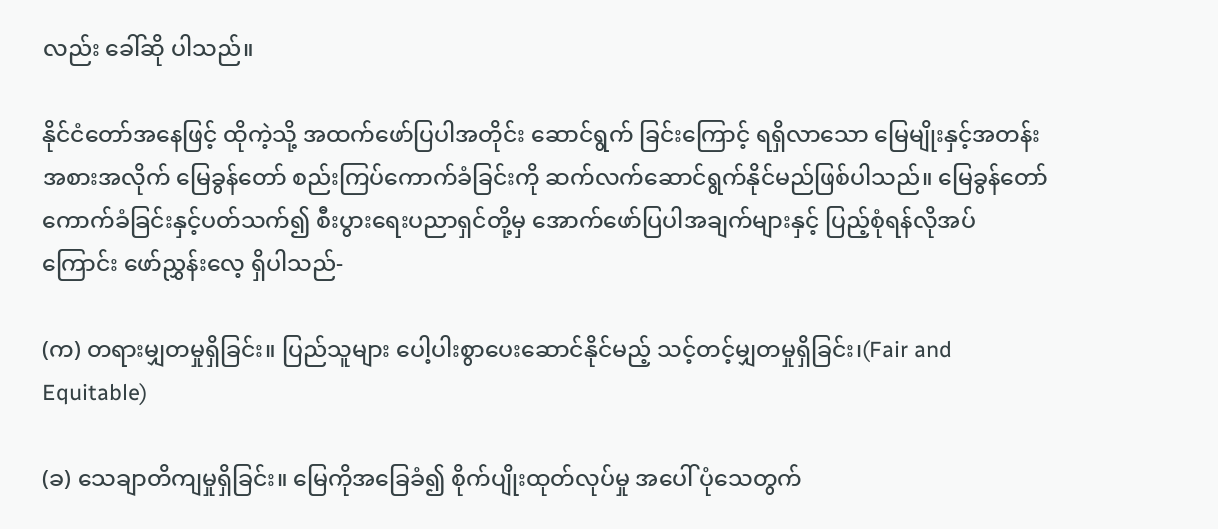လည်း ခေါ်ဆို ပါသည်။

နိုင်ငံတော်အနေဖြင့် ထိုကဲ့သို့ အထက်ဖော်ပြပါအတိုင်း ဆောင်ရွက် ခြင်းကြောင့် ရရှိလာသော မြေမျိုးနှင့်အတန်းအစားအလိုက် မြေခွန်တော် စည်းကြပ်ကောက်ခံခြင်းကို ဆက်လက်ဆောင်ရွက်နိုင်မည်ဖြစ်ပါသည်။ မြေခွန်တော်ကောက်ခံခြင်းနှင့်ပတ်သက်၍ စီးပွားရေးပညာရှင်တို့မှ အောက်ဖော်ပြပါအချက်များနှင့် ပြည့်စုံရန်လိုအပ်ကြောင်း ဖော်ညွှန်းလေ့ ရှိပါသည်-

(က) တရားမျှတမှုရှိခြင်း။ ပြည်သူများ ပေါ့ပါးစွာပေးဆောင်နိုင်မည့် သင့်တင့်မျှတမှုရှိခြင်း၊(Fair and Equitable)

(ခ) သေချာတိကျမှုရှိခြင်း။ မြေကိုအခြေခံ၍ စိုက်ပျိုးထုတ်လုပ်မှု အပေါ် ပုံသေတွက်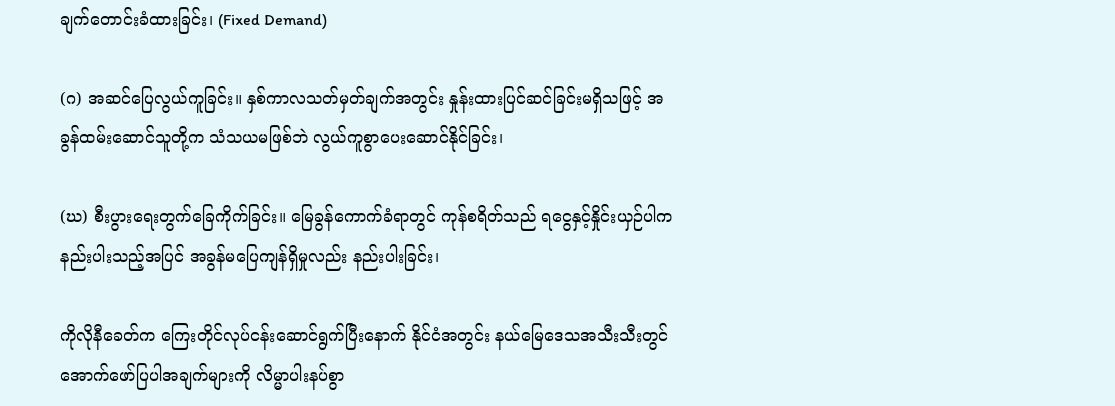ချက်တောင်းခံထားခြင်း၊ (Fixed Demand)

(ဂ) အဆင်ပြေလွယ်ကူခြင်း။ နှစ်ကာလသတ်မှတ်ချက်အတွင်း နှုန်းထားပြင်ဆင်ခြင်းမရှိသဖြင့် အခွန်ထမ်းဆောင်သူတို့က သံသယမဖြစ်ဘဲ လွယ်ကူစွာပေးဆောင်နိုင်ခြင်း၊

(ဃ) စီးပွားရေးတွက်ခြေကိုက်ခြင်း။ မြေခွန်ကောက်ခံရာတွင် ကုန်စရိတ်သည် ရငွေနှင့်နှိုင်းယှဉ်ပါက နည်းပါးသည့်အပြင် အခွန်မပြေကျန်ရှိမှုလည်း နည်းပါးခြင်း၊

ကိုလိုနီခေတ်က ကြေးတိုင်လုပ်ငန်းဆောင်ရွက်ပြီးနောက် နိုင်ငံအတွင်း နယ်မြေဒေသအသီးသီးတွင် အောက်ဖော်ပြပါအချက်များကို လိမ္မာပါးနပ်စွာ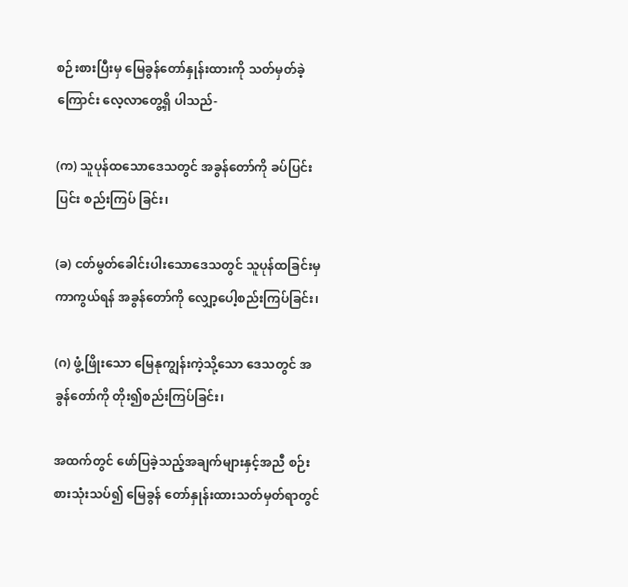စဉ်းစားပြီးမှ မြေခွန်တော်နှုန်းထားကို သတ်မှတ်ခဲ့ကြောင်း လေ့လာတွေ့ရှိ ပါသည်-

(က) သူပုန်ထသောဒေသတွင် အခွန်တော်ကို ခပ်ပြင်းပြင်း စည်းကြပ် ခြင်း၊

(ခ) ငတ်မွတ်ခေါင်းပါးသောဒေသတွင် သူပုန်ထခြင်းမှ ကာကွယ်ရန် အခွန်တော်ကို လျှော့ပေါ့စည်းကြပ်ခြင်း၊

(ဂ) ဖွံ့ဖြိုးသော မြေနုကျွန်းကဲ့သို့သော ဒေသတွင် အခွန်တော်ကို တိုး၍စည်းကြပ်ခြင်း၊

အထက်တွင် ဖော်ပြခဲ့သည့်အချက်များနှင့်အညီ စဉ်းစားသုံးသပ်၍ မြေခွန် တော်နှုန်းထားသတ်မှတ်ရာတွင်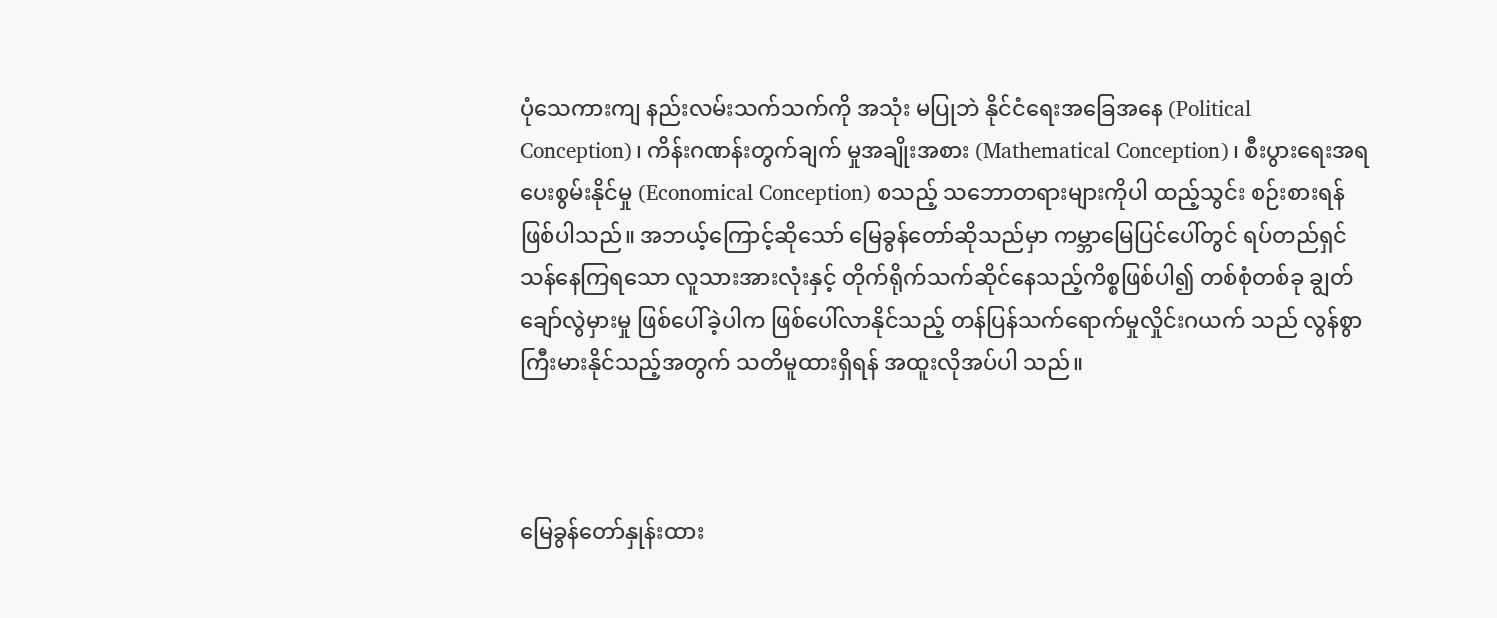ပုံသေကားကျ နည်းလမ်းသက်သက်ကို အသုံး မပြုဘဲ နိုင်ငံရေးအခြေအနေ (Political Conception)၊ ကိန်းဂဏန်းတွက်ချက် မှုအချိုးအစား (Mathematical Conception)၊ စီးပွားရေးအရ ပေးစွမ်းနိုင်မှု (Economical Conception) စသည့် သဘောတရားများကိုပါ ထည့်သွင်း စဉ်းစားရန်ဖြစ်ပါသည်။ အဘယ့်ကြောင့်ဆိုသော် မြေခွန်တော်ဆိုသည်မှာ ကမ္ဘာမြေပြင်ပေါ်တွင် ရပ်တည်ရှင်သန်နေကြရသော လူသားအားလုံးနှင့် တိုက်ရိုက်သက်ဆိုင်နေသည့်ကိစ္စဖြစ်ပါ၍ တစ်စုံတစ်ခု ချွတ်ချော်လွဲမှားမှု ဖြစ်ပေါ်ခဲ့ပါက ဖြစ်ပေါ်လာနိုင်သည့် တန်ပြန်သက်ရောက်မှုလှိုင်းဂယက် သည် လွန်စွာကြီးမားနိုင်သည့်အတွက် သတိမူထားရှိရန် အထူးလိုအပ်ပါ သည်။



မြေခွန်တော်နှုန်းထား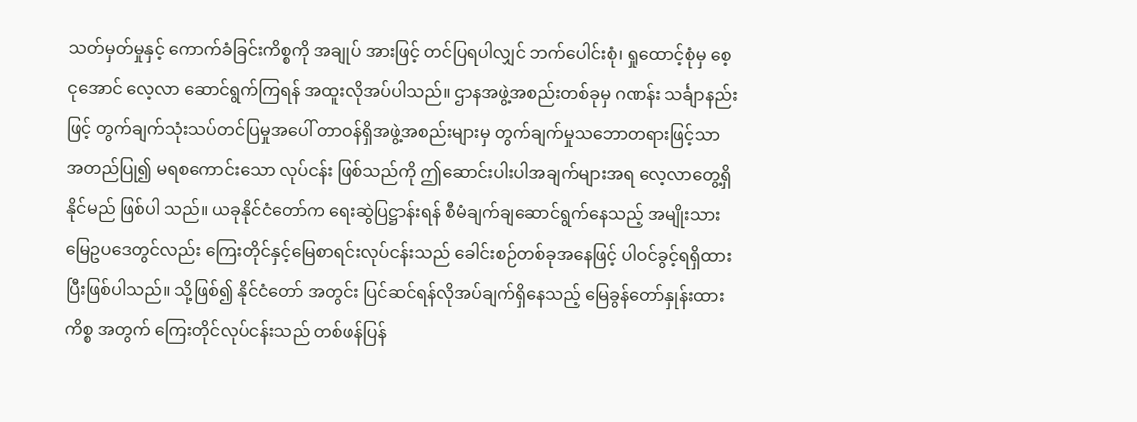သတ်မှတ်မှုနှင့် ကောက်ခံခြင်းကိစ္စကို အချုပ် အားဖြင့် တင်ပြရပါလျှင် ဘက်ပေါင်းစုံ၊ ရှုထောင့်စုံမှ စေ့ငုအောင် လေ့လာ ဆောင်ရွက်ကြရန် အထူးလိုအပ်ပါသည်။ ဌာနအဖွဲ့အစည်းတစ်ခုမှ ဂဏန်း သင်္ချာနည်းဖြင့် တွက်ချက်သုံးသပ်တင်ပြမှုအပေါ် တာဝန်ရှိအဖွဲ့အစည်းများမှ တွက်ချက်မှုသဘောတရားဖြင့်သာ အတည်ပြု၍ မရစကောင်းသော လုပ်ငန်း ဖြစ်သည်ကို ဤဆောင်းပါးပါအချက်များအရ လေ့လာတွေ့ရှိနိုင်မည် ဖြစ်ပါ သည်။ ယခုနိုင်ငံတော်က ရေးဆွဲပြဋ္ဌာန်းရန် စီမံချက်ချဆောင်ရွက်နေသည့် အမျိုးသားမြေဥပဒေတွင်လည်း ကြေးတိုင်နှင့်မြေစာရင်းလုပ်ငန်းသည် ခေါင်းစဉ်တစ်ခုအနေဖြင့် ပါဝင်ခွင့်ရရှိထားပြီးဖြစ်ပါသည်။ သို့ဖြစ်၍ နိုင်ငံတော် အတွင်း ပြင်ဆင်ရန်လိုအပ်ချက်ရှိနေသည့် မြေခွန်တော်နှုန်းထားကိစ္စ အတွက် ကြေးတိုင်လုပ်ငန်းသည် တစ်ဖန်ပြန်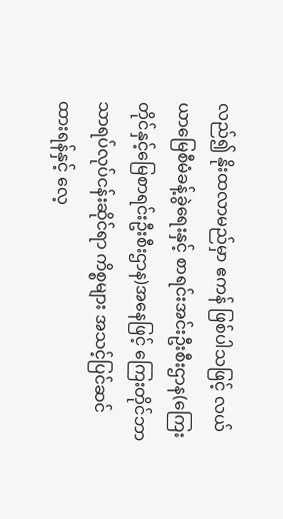လည်၍ နိုးထလာမည်မှာ ဧကန် ဖြစ်ပါသဖြင့် လယ်ယာမြေစီမံခန့်ခွဲရေးနှင့် စာရင်းအင်းဦးစီးဌာန(ကြေးတိုင်နှင့်မြေစာရင်းဦးစီးဌာန)အနေဖြင့် ကြေးတိုင်ဘာသာရပ်လုပ်ငန်းဆိုင်ရာ ကိစ္စများ အသင့်ပြင်ဆင်ထားရန်နှင့် လေ့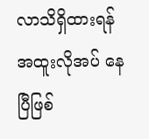လာသိရှိထားရန် အထူးလိုအပ် နေပြီဖြစ်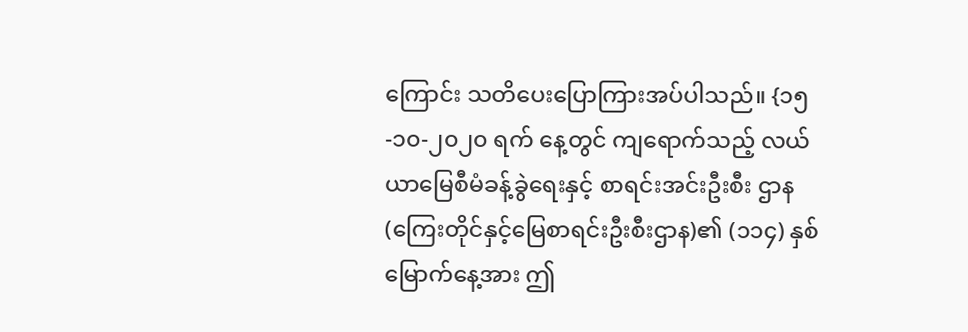ကြောင်း သတိပေးပြောကြားအပ်ပါသည်။ {၁၅-၁၀-၂၀၂၀ ရက် နေ့တွင် ကျရောက်သည့် လယ်ယာမြေစီမံခန့်ခွဲရေးနှင့် စာရင်းအင်းဦးစီး ဌာန (ကြေးတိုင်နှင့်မြေစာရင်းဦးစီးဌာန)၏ (၁၁၄) နှစ်မြောက်နေ့အား ဤ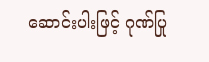ဆောင်းပါးဖြင့် ဂုဏ်ပြု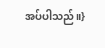အပ်ပါသည်။}